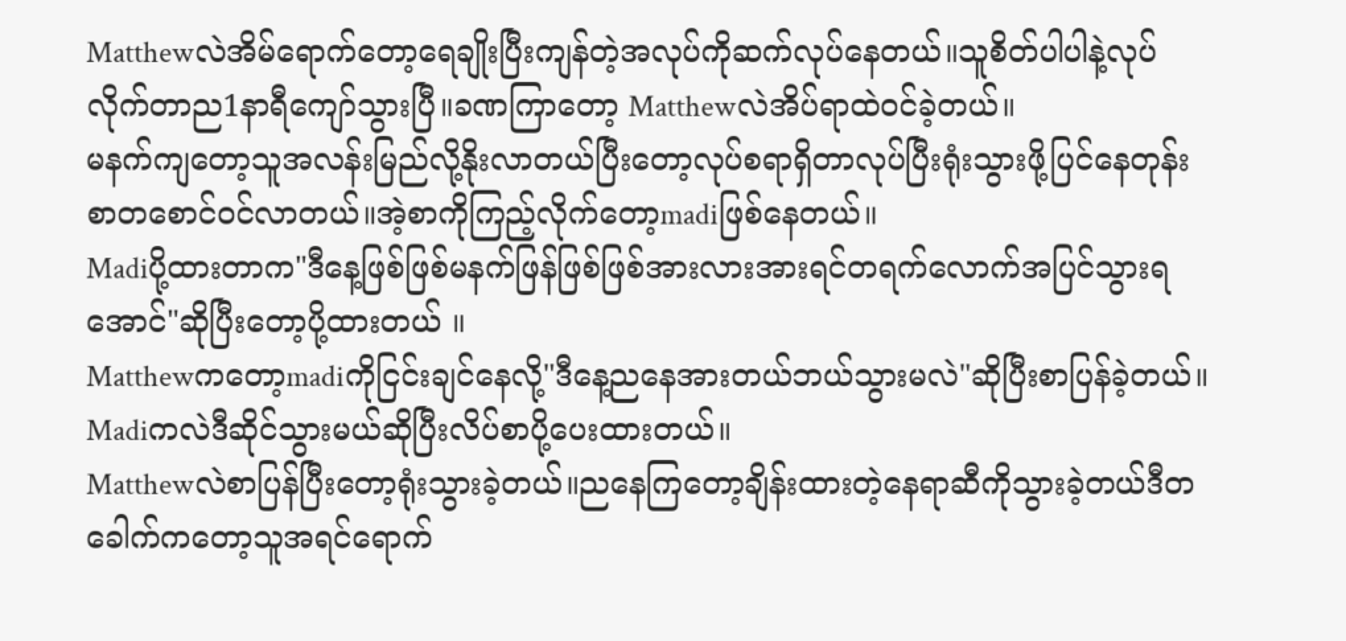Matthewလဲအိမ်ရောက်တော့ရေချိုးပြီးကျန်တဲ့အလုပ်ကိုဆက်လုပ်နေတယ်။သူစိတ်ပါပါနဲ့လုပ်လိုက်တာည1နာရီကျော်သွားပြီ။ခဏကြာတော့ Matthewလဲအိပ်ရာထဲဝင်ခဲ့တယ်။
မနက်ကျတော့သူအလန်းမြည်လို့နိုးလာတယ်ပြီးတော့လုပ်စရာရှိတာလုပ်ပြီးရုံးသွားဖို့ပြင်နေတုန်းစာတစောင်ဝင်လာတယ်။အဲ့စာကိုကြည့်လိုက်တော့madiဖြစ်နေတယ်။
Madiပို့ထားတာက"ဒီနေ့ဖြစ်ဖြစ်မနက်ဖြန်ဖြစ်ဖြစ်အားလားအားရင်တရက်လောက်အပြင်သွားရအောင်"ဆိုပြီးတော့ပို့ထားတယ် ။
Matthewကတော့madiကိုငြင်းချင်နေလို့"ဒီနေ့ညနေအားတယ်ဘယ်သွားမလဲ"ဆိုပြီးစာပြန်ခဲ့တယ်။
Madiကလဲဒီဆိုင်သွားမယ်ဆိုပြီးလိပ်စာပို့ပေးထားတယ်။
Matthewလဲစာပြန်ပြီးတော့ရုံးသွားခဲ့တယ်။ညနေကြတော့ချိန်းထားတဲ့နေရာဆီကိုသွားခဲ့တယ်ဒီတခေါက်ကတော့သူအရင်ရောက်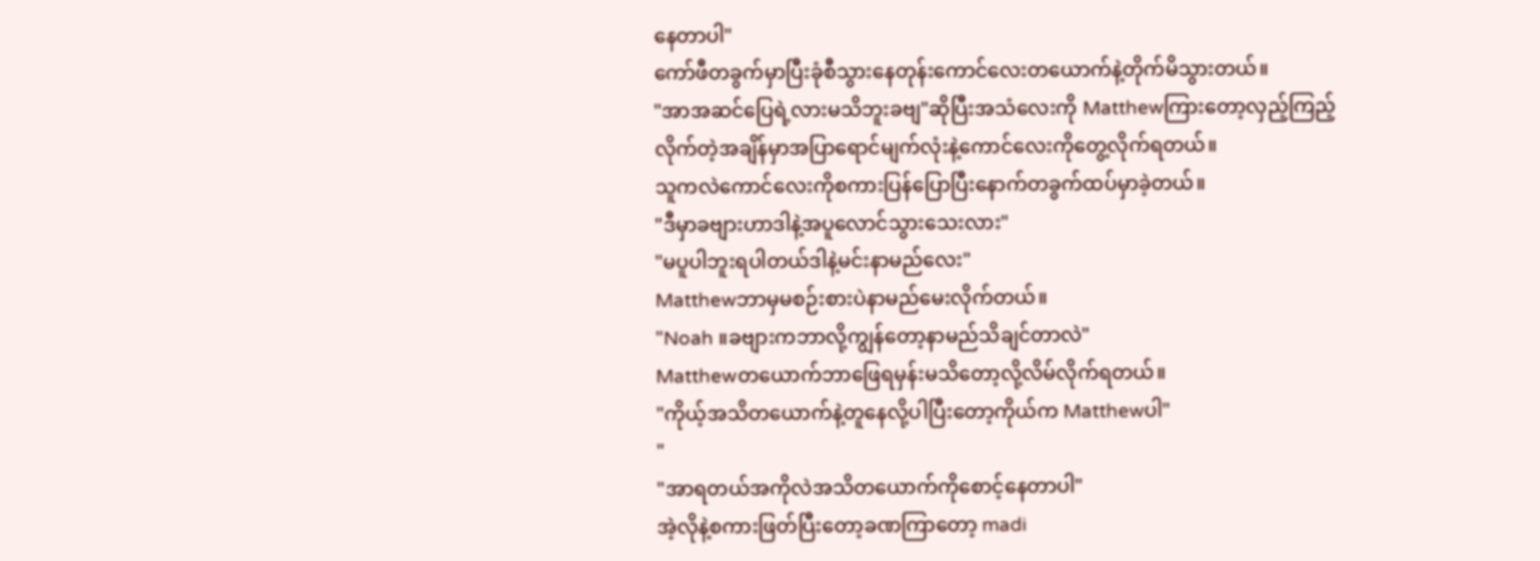နေတာပါ"
ကော်ဖီတခွက်မှာပြီးခုံစီသွားနေတုန်းကောင်လေးတယောက်နဲ့တိုက်မိသွားတယ်။
"အာအဆင်ပြေရဲ့လားမသိဘူးခဗျ"ဆိုပြီးအသံလေးကို Matthewကြားတော့လှည့်ကြည့်လိုက်တဲ့အချိန်မှာအပြာရောင်မျက်လုံးနဲ့ကောင်လေးကိုတွေ့လိုက်ရတယ်။
သူကလဲကောင်လေးကိုစကားပြန်ပြောပြီးနောက်တခွက်ထပ်မှာခဲ့တယ်။
"ဒီမှာခဗျားဟာဒါနဲ့အပူလောင်သွားသေးလား"
"မပူပါဘူးရပါတယ်ဒါနဲ့မင်းနာမည်လေး"
Matthewဘာမှမစဉ်းစားပဲနာမည်မေးလိုက်တယ်။
"Noah ။ခဗျားကဘာလို့ကျွန်တော့နာမည်သိချင်တာလဲ"
Matthewတယောက်ဘာဖြေရမှန်းမသိတော့လို့လိမ်လိုက်ရတယ်။
"ကိုယ့်အသိတယောက်နဲ့တူနေလို့ပါပြီးတော့ကိုယ်က Matthewပါ"
"
"အာရတယ်အကိုလဲအသိတယောက်ကိုစောင့်နေတာပါ"
အဲ့လိုနဲ့စကားဖြတ်ပြီးတော့ခဏကြာတော့ madi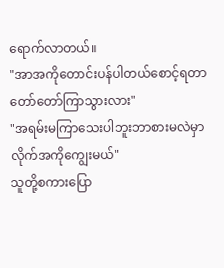ရောက်လာတယ်။
"အာအကိုတောင်းပန်ပါတယ်စောင့်ရတာတော်တော်ကြာသွားလား"
"အရမ်းမကြာသေးပါဘူးဘာစားမလဲမှာလိုက်အကိုကျွေးမယ်"
သူတို့စကားပြော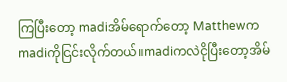ကြပြီးတော့ madiအိမ်ရောက်တော့ Matthewကmadiကိုငြင်းလိုက်တယ်။madiကလဲငိုပြီးတော့အိမ်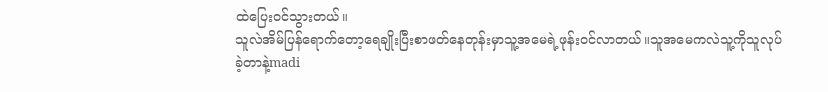ထဲပြေးဝင်သွားတယ်။
သူလဲအိမ်ပြန်ရောက်တော့ရေချိုးပြီးစာဖတ်နေတုန်းမှာသူ့အမေရဲ့ဖုန်းဝင်လာတယ်။သူအမေကလဲသူ့ကိုသူလုပ်ခဲ့တာနဲ့madi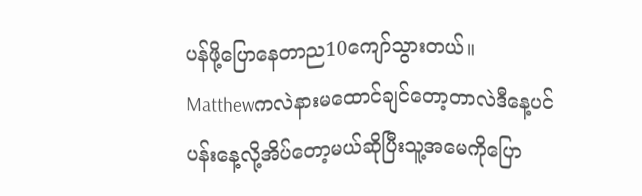ပန်ဖို့ပြောနေတာည10ကျော်သွားတယ်။
Matthewကလဲနားမထောင်ချင်တော့တာလဲဒီနေ့ပင်ပန်းနေ့လို့အိပ်တော့မယ်ဆိုပြီးသူ့အမေကိုပြော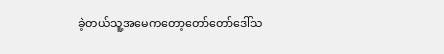ခဲ့တယ်သူ့အမေကတော့တော်တော်ဒေါ်သ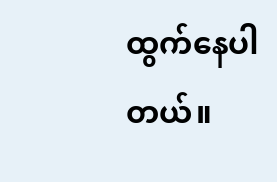ထွက်နေပါတယ်။